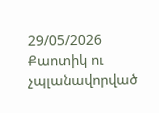29/05/2026
Քաոտիկ ու չպլանավորված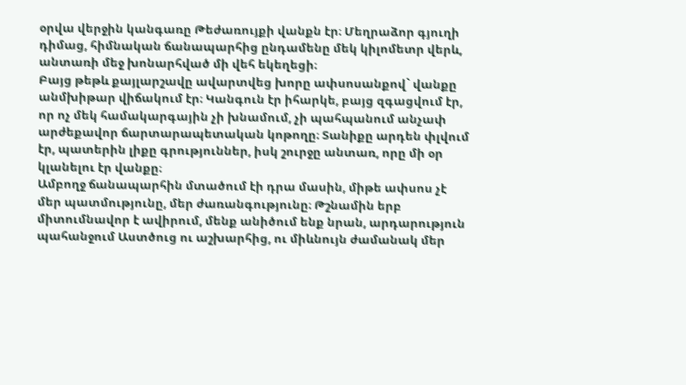օրվա վերջին կանգառը Թեժառույքի վանքն էր։ Մեղրաձոր գյուղի դիմաց, հիմնական ճանապարհից ընդամենը մեկ կիլոմետր վերև, անտառի մեջ խոնարհված մի վեհ եկեղեցի։
Բայց թեթև քայլարշավը ավարտվեց խորը ափսոսանքով` վանքը անմխիթար վիճակում էր։ Կանգուն էր իհարկե, բայց զգացվում էր, որ ոչ մեկ համակարգային չի խնամում, չի պահպանում անչափ արժեքավոր ճարտարապետական կոթողը։ Տանիքը արդեն փլվում էր, պատերին լիքը գրություններ, իսկ շուրջը անտառ, որը մի օր կլանելու էր վանքը։
Ամբողջ ճանապարհին մտածում էի դրա մասին, միթե ափսոս չէ մեր պատմությունը, մեր ժառանգությունը։ Թշնամին երբ միտումնավոր է ավիրում, մենք անիծում ենք նրան, արդարություն պահանջում Աստծուց ու աշխարհից, ու միևնույն ժամանակ մեր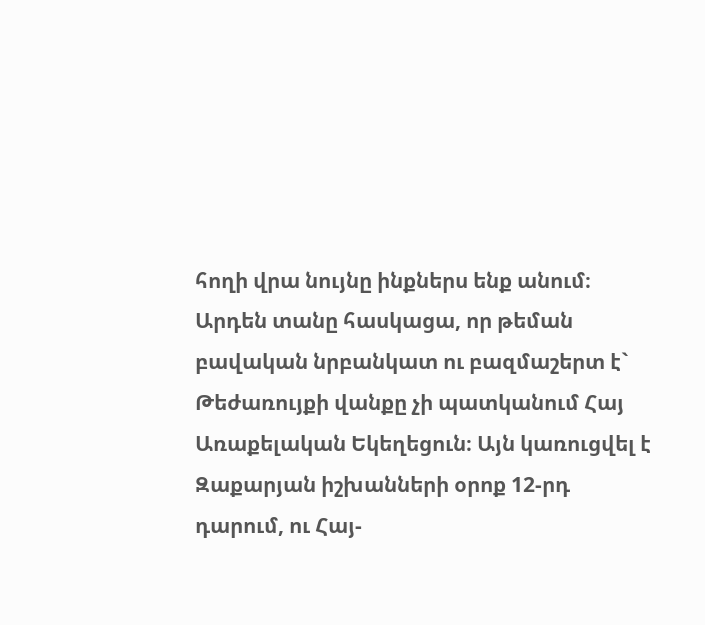հողի վրա նույնը ինքներս ենք անում։
Արդեն տանը հասկացա, որ թեման բավական նրբանկատ ու բազմաշերտ է` Թեժառույքի վանքը չի պատկանում Հայ Առաքելական Եկեղեցուն։ Այն կառուցվել է Զաքարյան իշխանների օրոք 12-րդ դարում, ու Հայ-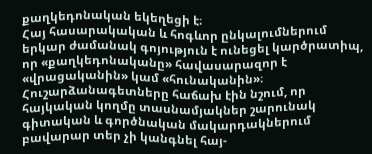քաղկեդոնական եկեղեցի է։
Հայ հասարակական և հոգևոր ընկալումներում երկար ժամանակ գոյություն է ունեցել կարծրատիպ, որ «քաղկեդոնականը» հավասարազոր է «վրացականին» կամ «հունականին»։ Հուշարձանագետները հաճախ էին նշում, որ հայկական կողմը տասնամյակներ շարունակ գիտական և գործնական մակարդակներում բավարար տեր չի կանգնել հայ-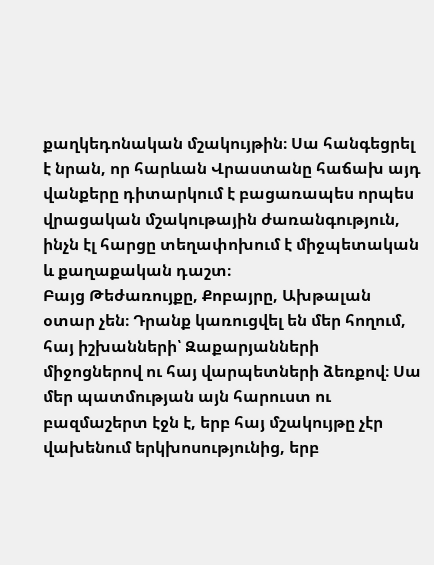քաղկեդոնական մշակույթին։ Սա հանգեցրել է նրան, որ հարևան Վրաստանը հաճախ այդ վանքերը դիտարկում է բացառապես որպես վրացական մշակութային ժառանգություն, ինչն էլ հարցը տեղափոխում է միջպետական և քաղաքական դաշտ։
Բայց Թեժառույքը, Քոբայրը, Ախթալան օտար չեն։ Դրանք կառուցվել են մեր հողում, հայ իշխանների՝ Զաքարյանների միջոցներով ու հայ վարպետների ձեռքով։ Սա մեր պատմության այն հարուստ ու բազմաշերտ էջն է, երբ հայ մշակույթը չէր վախենում երկխոսությունից, երբ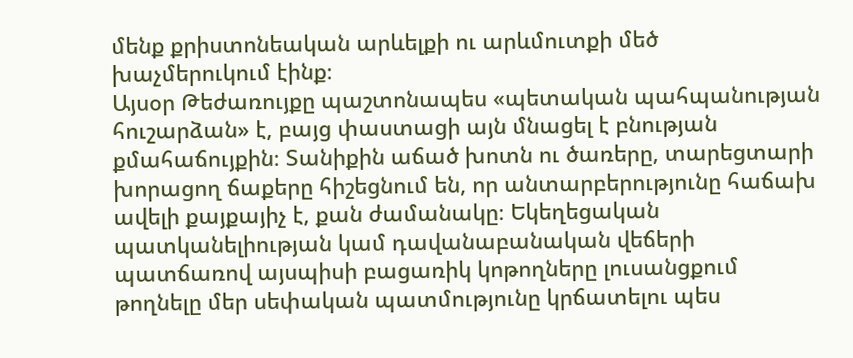մենք քրիստոնեական արևելքի ու արևմուտքի մեծ խաչմերուկում էինք։
Այսօր Թեժառույքը պաշտոնապես «պետական պահպանության հուշարձան» է, բայց փաստացի այն մնացել է բնության քմահաճույքին։ Տանիքին աճած խոտն ու ծառերը, տարեցտարի խորացող ճաքերը հիշեցնում են, որ անտարբերությունը հաճախ ավելի քայքայիչ է, քան ժամանակը։ Եկեղեցական պատկանելիության կամ դավանաբանական վեճերի պատճառով այսպիսի բացառիկ կոթողները լուսանցքում թողնելը մեր սեփական պատմությունը կրճատելու պես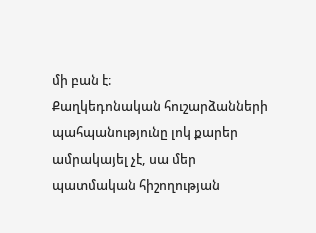մի բան է։
Քաղկեդոնական հուշարձանների պահպանությունը լոկ քարեր ամրակայել չէ, սա մեր պատմական հիշողության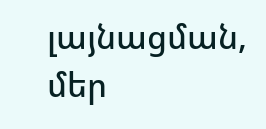լայնացման, մեր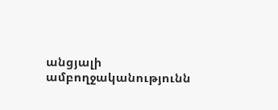անցյալի ամբողջականությունն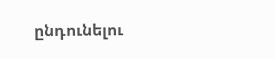ընդունելու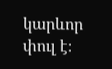կարևոր փուլ է։